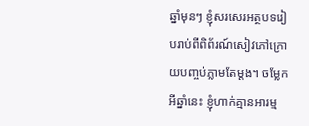ឆ្នាំមុនៗ ខ្ញុំសរសេរអត្ថបទរៀបរាប់ពីពិព័រណ៍សៀវភៅក្រោយបញ្ចប់ភ្លាមតែម្ដង។ ចម្លែកអីឆ្នាំនេះ ខ្ញុំហាក់គ្មានអារម្ម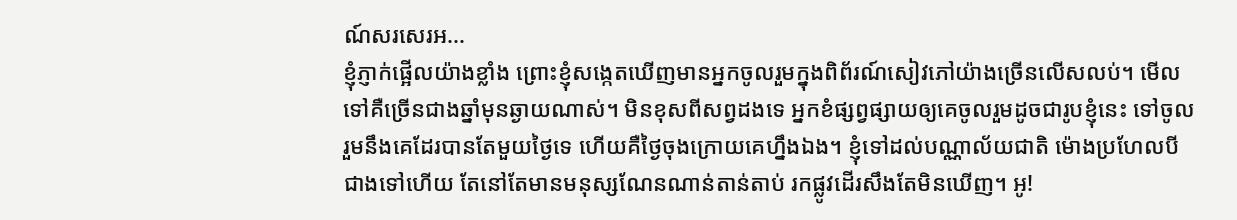ណ៍សរសេរអ...
ខ្ញុំភ្ញាក់ផ្អើលយ៉ាងខ្លាំង ព្រោះខ្ញុំសង្កេតឃើញមានអ្នកចូលរួមក្នុងពិព័រណ៍សៀវភៅយ៉ាងច្រើនលើសលប់។ មើលទៅគឺច្រើនជាងឆ្នាំមុនឆ្ងាយណាស់។ មិនខុសពីសព្វដងទេ អ្នកខំផ្សព្វផ្សាយឲ្យគេចូលរួមដូចជារូបខ្ញុំនេះ ទៅចូលរួមនឹងគេដែរបានតែមួយថ្ងៃទេ ហើយគឺថ្ងៃចុងក្រោយគេហ្នឹងឯង។ ខ្ញុំទៅដល់បណ្ណាល័យជាតិ ម៉ោងប្រហែលបីជាងទៅហើយ តែនៅតែមានមនុស្សណែនណាន់តាន់តាប់ រកផ្លូវដើរសឹងតែមិនឃើញ។ អូ!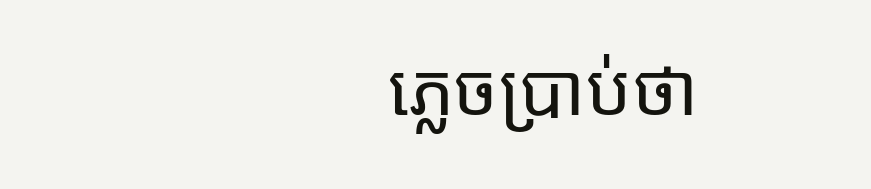ភ្លេចប្រាប់ថា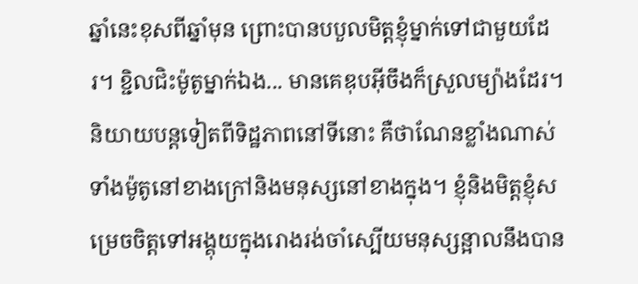ឆ្នាំនេះខុសពីឆ្នាំមុន ព្រោះបានបបួលមិត្តខ្ញុំម្នាក់ទៅជាមួយដែរ។ ខ្ជិលជិះម៉ូតូម្នាក់ឯង... មានគេឌុបអ៊ីចឹងក៏ស្រួលម្យ៉ាងដែរ។ និយាយបន្តទៀតពីទិដ្ឋភាពនៅទីនោះ គឺថាណែនខ្លាំងណាស់ ទាំងម៉ូតូនៅខាងក្រៅនិងមនុស្សនៅខាងក្នុង។ ខ្ញុំនិងមិត្តខ្ញុំសម្រេចចិត្តទៅអង្គុយក្នុងរោងរង់ចាំស្បើយមនុស្សន្អាលនឹងបាន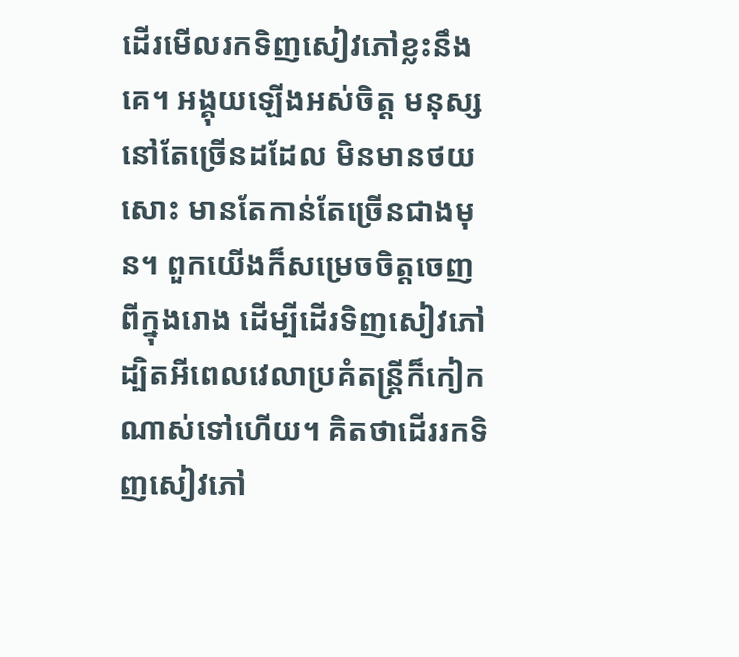ដើរមើលរកទិញសៀវភៅខ្លះនឹងគេ។ អង្គុយឡើងអស់ចិត្ត មនុស្សនៅតែច្រើនដដែល មិនមានថយសោះ មានតែកាន់តែច្រើនជាងមុន។ ពួកយើងក៏សម្រេចចិត្តចេញពីក្នុងរោង ដើម្បីដើរទិញសៀវភៅ ដ្បិតអីពេលវេលាប្រគំតន្ត្រីក៏កៀកណាស់ទៅហើយ។ គិតថាដើររកទិញសៀវភៅ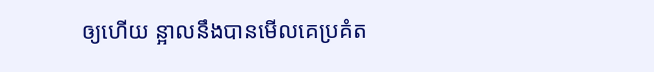ឲ្យហើយ ន្អាលនឹងបានមើលគេប្រគំត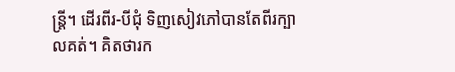ន្ត្រី។ ដើរពីរ-បីជុំ ទិញសៀវភៅបានតែពីរក្បាលគត់។ គិតថារក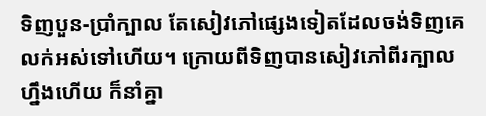ទិញបួន-ប្រាំក្បាល តែសៀវភៅផ្សេងទៀតដែលចង់ទិញគេលក់អស់ទៅហើយ។ ក្រោយពីទិញបានសៀវភៅពីរក្បាលហ្នឹងហើយ ក៏នាំគ្នា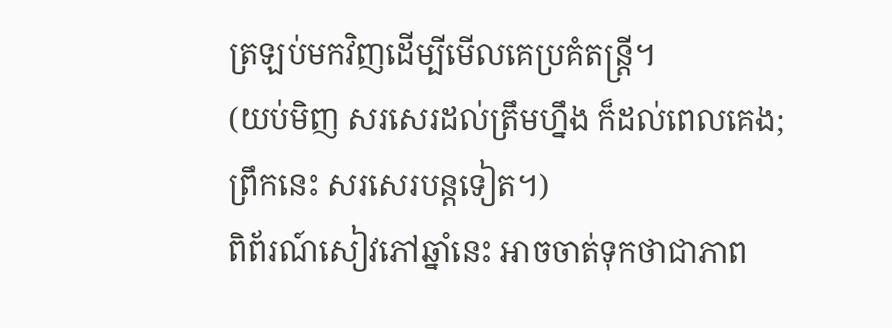ត្រឡប់មកវិញដើម្បីមើលគេប្រគំតន្ត្រី។
(យប់មិញ សរសេរដល់ត្រឹមហ្នឹង ក៏ដល់ពេលគេង; ព្រឹកនេះ សរសេរបន្តទៀត។)
ពិព័រណ៍សៀវភៅឆ្នាំនេះ អាចចាត់ទុកថាជាភាព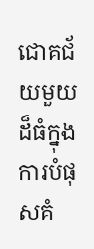ជោគជ័យមួយដ៏ធំក្នុងការបំផុសគំ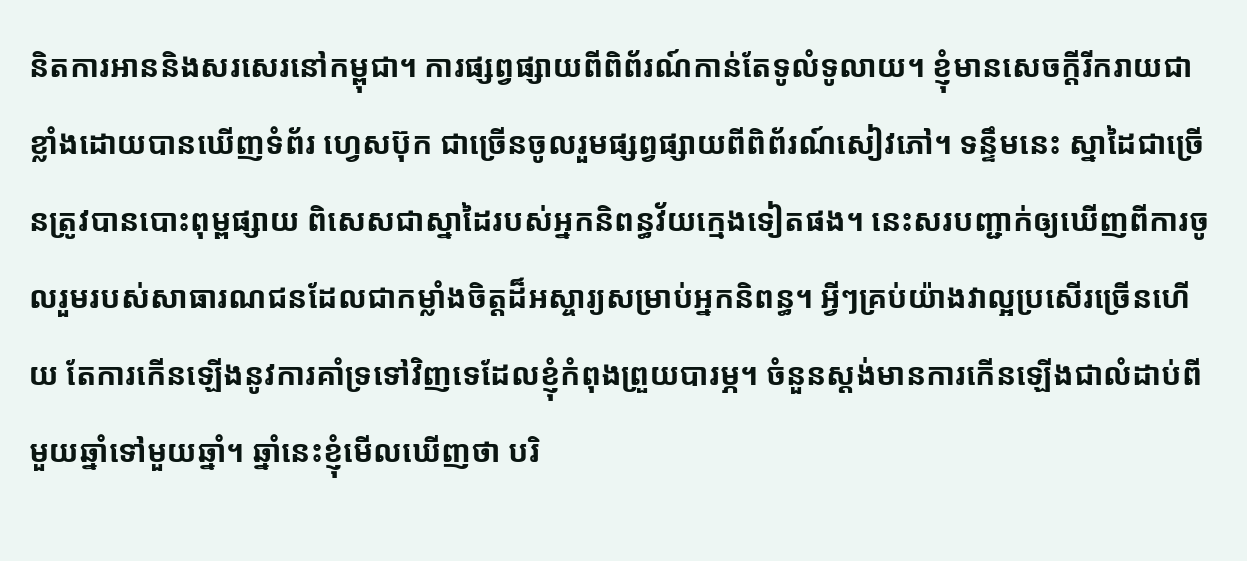និតការអាននិងសរសេរនៅកម្ពុជា។ ការផ្សព្វផ្សាយពីពិព័រណ៍កាន់តែទូលំទូលាយ។ ខ្ញុំមានសេចក្ដីរីករាយជាខ្លាំងដោយបានឃើញទំព័រ ហ្វេសប៊ុក ជាច្រើនចូលរួមផ្សព្វផ្សាយពីពិព័រណ៍សៀវភៅ។ ទន្ទឹមនេះ ស្នាដៃជាច្រើនត្រូវបានបោះពុម្ពផ្សាយ ពិសេសជាស្នាដៃរបស់អ្នកនិពន្ធវ័យក្មេងទៀតផង។ នេះសរបញ្ជាក់ឲ្យឃើញពីការចូលរួមរបស់សាធារណជនដែលជាកម្លាំងចិត្តដ៏អស្ចារ្យសម្រាប់អ្នកនិពន្ធ។ អ្វីៗគ្រប់យ៉ាងវាល្អប្រសើរច្រើនហើយ តែការកើនឡើងនូវការគាំទ្រទៅវិញទេដែលខ្ញុំកំពុងព្រួយបារម្ភ។ ចំនួនស្តង់មានការកើនឡើងជាលំដាប់ពីមួយឆ្នាំទៅមួយឆ្នាំ។ ឆ្នាំនេះខ្ញុំមើលឃើញថា បរិ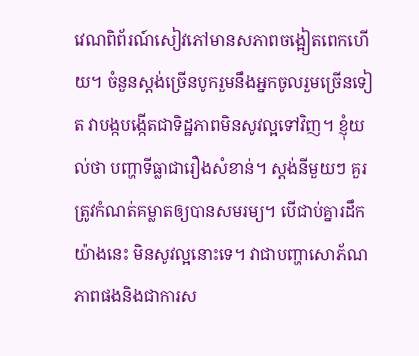វេណពិព័រណ៍សៀវភៅមានសភាពចង្អៀតពេកហើយ។ ចំនួនស្តង់ច្រើនបូករួមនឹងអ្នកចូលរួមច្រើនទៀត វាបង្កបង្កើតជាទិដ្ឋភាពមិនសូវល្អទៅវិញ។ ខ្ញុំយល់ថា បញ្ហាទីធ្លាជារឿងសំខាន់។ ស្តង់នីមួយៗ គួរត្រូវកំណត់គម្លាតឲ្យបានសមរម្យ។ បើជាប់គ្នារដឹកយ៉ាងនេះ មិនសូវល្អនោះទេ។ វាជាបញ្ហាសោភ័ណភាពផងនិងជាការស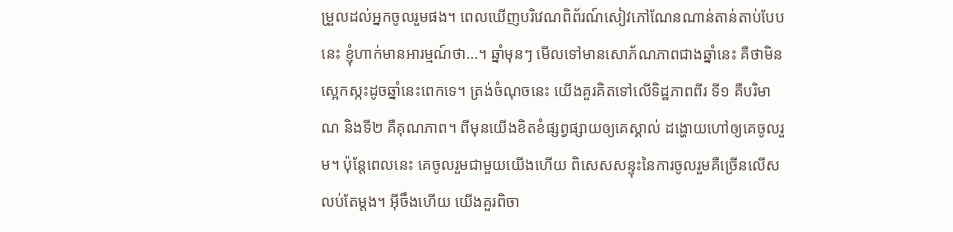ម្រួលដល់អ្នកចូលរួមផង។ ពេលឃើញបរិវេណពិព័រណ៍សៀវភៅណែនណាន់តាន់តាប់បែបនេះ ខ្ញុំហាក់មានអារម្មណ៍ថា...។ ឆ្នាំមុនៗ មើលទៅមានសោភ័ណភាពជាងឆ្នាំនេះ គឺថាមិនស្អេកស្កះដូចឆ្នាំនេះពេកទេ។ ត្រង់ចំណុចនេះ យើងគួរគិតទៅលើទិដ្ឋភាពពីរ ទី១ គឺបរិមាណ និងទី២ គឺគុណភាព។ ពីមុនយើងខិតខំផ្សព្វផ្សាយឲ្យគេស្គាល់ ដង្ហោយហៅឲ្យគេចូលរួម។ ប៉ុន្តែពេលនេះ គេចូលរួមជាមួយយើងហើយ ពិសេសសន្ទុះនៃការចូលរួមគឺច្រើនលើសលប់តែម្ដង។ អ៊ីចឹងហើយ យើងគួរពិចា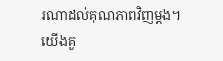រណាដល់គុណភាពវិញម្ដង។ យើងគួ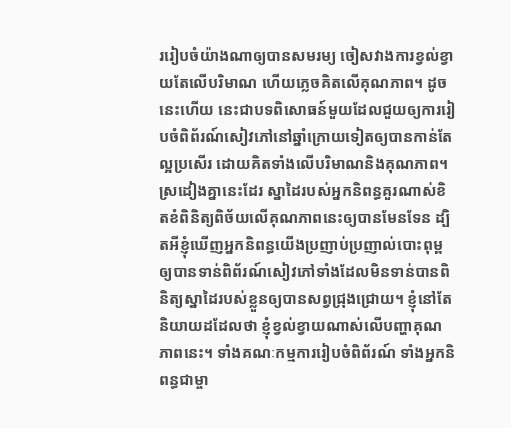ររៀបចំយ៉ាងណាឲ្យបានសមរម្យ ចៀសវាងការខ្វល់ខ្វាយតែលើបរិមាណ ហើយភ្លេចគិតលើគុណភាព។ ដូចនេះហើយ នេះជាបទពិសោធន៍មួយដែលជួយឲ្យការរៀបចំពិព័រណ៍សៀវភៅនៅឆ្នាំក្រោយទៀតឲ្យបានកាន់តែល្អប្រសើរ ដោយគិតទាំងលើបរិមាណនិងគុណភាព។ ស្រដៀងគ្នានេះដែរ ស្នាដៃរបស់អ្នកនិពន្ធគួរណាស់ខិតខំពិនិត្យពិច័យលើគុណភាពនេះឲ្យបានមែនទែន ដ្បិតអីខ្ញុំឃើញអ្នកនិពន្ធយើងប្រញាប់ប្រញាល់បោះពុម្ពឲ្យបានទាន់ពិព័រណ៍សៀវភៅទាំងដែលមិនទាន់បានពិនិត្យស្នាដៃរបស់ខ្លួនឲ្យបានសព្វជ្រុងជ្រោយ។ ខ្ញុំនៅតែនិយាយដដែលថា ខ្ញុំខ្វល់ខ្វាយណាស់លើបញ្ហាគុណភាពនេះ។ ទាំងគណៈកម្មការរៀបចំពិព័រណ៍ ទាំងអ្នកនិពន្ធជាម្ចា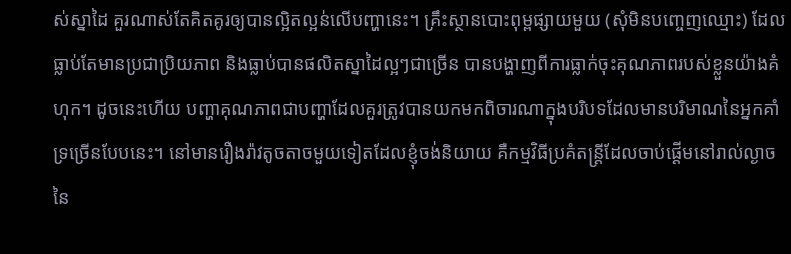ស់ស្នាដៃ គួរណាស់តែគិតគូរឲ្យបានល្អិតល្អន់លើបញ្ហានេះ។ គ្រឹះស្ថានបោះពុម្ពផ្សាយមួយ (សុំមិនបញ្ចេញឈ្មោះ) ដែលធ្លាប់តែមានប្រជាប្រិយភាព និងធ្លាប់បានផលិតស្នាដៃល្អៗជាច្រើន បានបង្ហាញពីការធ្លាក់ចុះគុណភាពរបស់ខ្លួនយ៉ាងគំហុក។ ដូចនេះហើយ បញ្ហាគុណភាពជាបញ្ហាដែលគួរត្រូវបានយកមកពិចារណាក្នុងបរិបទដែលមានបរិមាណនៃអ្នកគាំទ្រច្រើនបែបនេះ។ នៅមានរឿងរ៉ាវតូចតាចមួយទៀតដែលខ្ញុំចង់និយាយ គឺកម្មវិធីប្រគំតន្ត្រីដែលចាប់ផ្ដើមនៅរាល់ល្ងាចនៃ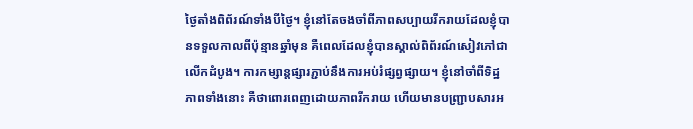ថ្ងៃតាំងពិព័រណ៍ទាំងបីថ្ងៃ។ ខ្ញុំនៅតែចងចាំពីភាពសប្បាយរីករាយដែលខ្ញុំបានទទួលកាលពីប៉ុន្មានឆ្នាំមុន គឺពេលដែលខ្ញុំបានស្គាល់ពិព័រណ៍សៀវភៅជាលើកដំបូង។ ការកម្សាន្តផ្សារភ្ជាប់នឹងការអប់រំផ្សព្វផ្សាយ។ ខ្ញុំនៅចាំពីទិដ្ឋភាពទាំងនោះ គឺថាពោរពេញដោយភាពរីករាយ ហើយមានបញ្ជ្រាបសារអ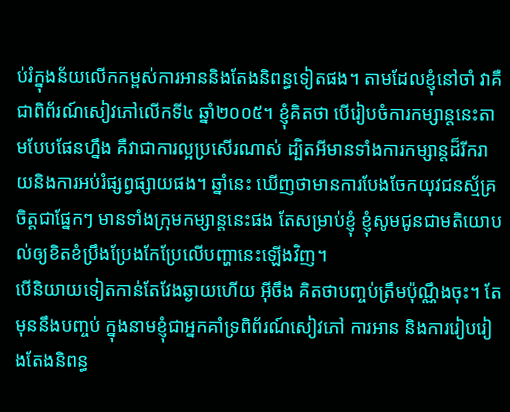ប់រំក្នុងន័យលើកកម្ពស់ការអាននិងតែងនិពន្ធទៀតផង។ តាមដែលខ្ញុំនៅចាំ វាគឺជាពិព័រណ៍សៀវភៅលើកទី៤ ឆ្នាំ២០០៥។ ខ្ញុំគិតថា បើរៀបចំការកម្សាន្តនេះតាមបែបផែនហ្នឹង គឺវាជាការល្អប្រសើរណាស់ ដ្បិតអីមានទាំងការកម្សាន្តដ៏រីករាយនិងការអប់រំផ្សព្វផ្សាយផង។ ឆ្នាំនេះ ឃើញថាមានការបែងចែកយុវជនស្ម័គ្រចិត្តជាផ្នែកៗ មានទាំងក្រុមកម្សាន្តនេះផង តែសម្រាប់ខ្ញុំ ខ្ញុំសូមជូនជាមតិយោបល់ឲ្យខិតខំប្រឹងប្រែងកែប្រែលើបញ្ហានេះឡើងវិញ។
បើនិយាយទៀតកាន់តែវែងឆ្ងាយហើយ អ៊ីចឹង គិតថាបញ្ចប់ត្រឹមប៉ុណ្ណឹងចុះ។ តែមុននឹងបញ្ចប់ ក្នុងនាមខ្ញុំជាអ្នកគាំទ្រពិព័រណ៍សៀវភៅ ការអាន និងការរៀបរៀងតែងនិពន្ធ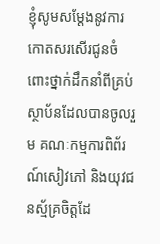ខ្ញុំសូមសម្ដែងនូវការកោតសរសើរជូនចំពោះថ្នាក់ដឹកនាំពីគ្រប់ស្ថាប័នដែលបានចូលរួម គណៈកម្មការពិព័រណ៍សៀវភៅ និងយុវជនស្ម័គ្រចិត្តដែ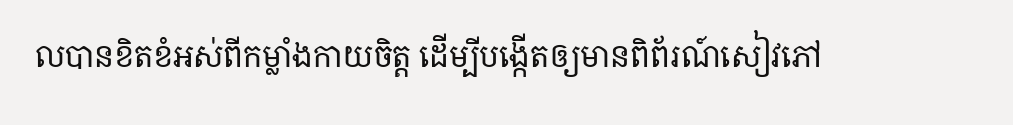លបានខិតខំអស់ពីកម្លាំងកាយចិត្ត ដើម្បីបង្កើតឲ្យមានពិព័រណ៍សៀវភៅ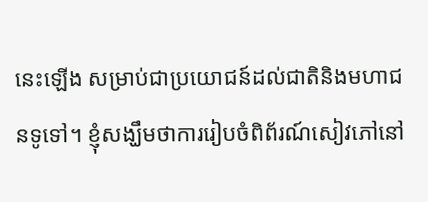នេះឡើង សម្រាប់ជាប្រយោជន៍ដល់ជាតិនិងមហាជនទូទៅ។ ខ្ញុំសង្ឃឹមថាការរៀបចំពិព័រណ៍សៀវភៅនៅ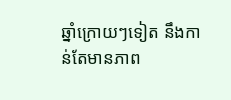ឆ្នាំក្រោយៗទៀត នឹងកាន់តែមានភាព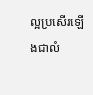ល្អប្រសើរឡើងជាលំ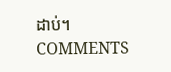ដាប់។
COMMENTS